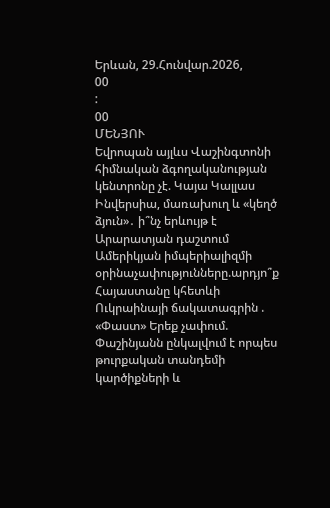Երևան, 29.Հունվար.2026,
00
:
00
ՄԵՆՅՈՒ
Եվրոպան այլևս Վաշինգտոնի հիմնական ձգողականության կենտրոնը չէ. Կայա Կալլաս Ինվերսիա, մառախուղ և «կեղծ ձյուն»․ ի՞նչ երևույթ է Արարատյան դաշտում Ամերիկյան իմպերիալիզմի օրինաչափությունները.արդյո՞ք Հայաստանը կհետևի Ուկրաինայի ճակատագրին . «Փաստ» Երեք չափում. Փաշինյանն ընկալվում է որպես թուրքական տանդեմի կարծիքների և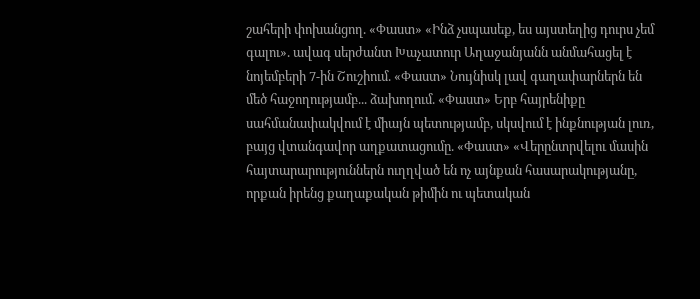շահերի փոխանցող. «Փաստ» «Ինձ չսպասեք, ես այստեղից դուրս չեմ գալու». ավագ սերժանտ Խաչատուր Աղաջանյանն անմահացել է նոյեմբերի 7-ին Շուշիում. «Փաստ» Նույնիսկ լավ գաղափարներն են մեծ հաջողությամբ... ձախողում. «Փաստ» Երբ հայրենիքը սահմանափակվում է միայն պետությամբ, սկսվում է ինքնության լուռ, բայց վտանգավոր աղքատացումը. «Փաստ» «Վերընտրվելու մասին հայտարարություններն ուղղված են ոչ այնքան հասարակությանը, որքան իրենց քաղաքական թիմին ու պետական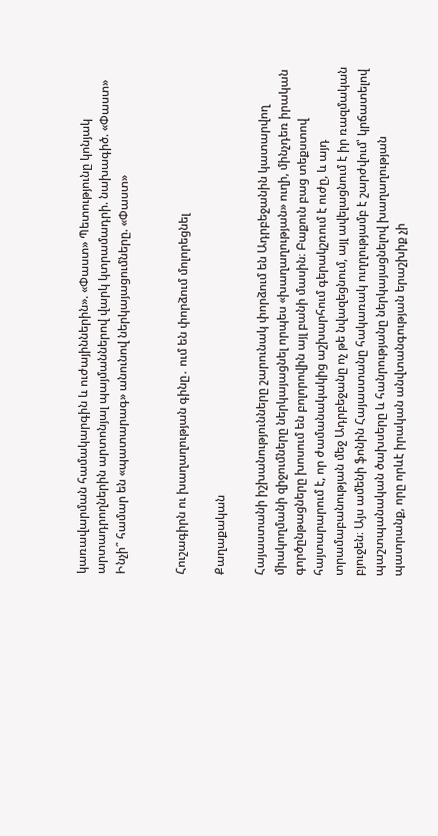կառավարման համակարգին և ուժայիններին». «Փաստ» Պետությունը կոնյակ արտադրողներին արտոնյալ պայմաններով վարկ կտրամադրի. նախագիծ. «Փաստ» Ինչի՞ համար են «պատարագ» անունով ներկայացումները. «Փաստ»


Հուշագիրն ու խաղաղության գինը․ ում են փորձում մոլորեցնել

Քաղաքական

Հայաստանի իշխանությունները շարունակ փորձում են Ադրբեջանին կատարվող միակողմանի զիջումները ներկայացնել որպես «խաղաղության» ուղի, մինչդեռ իրական գործընթացները խոսում են բոլորովին այլ բանի մասին։ Բաքուն բաց տեքստով հայտարարում է, որ ժամանակակից աշխարհում գերակշռում է ուժը, և այդ տրամաբանության մեջ Ադրբեջանը ոչ թե նվազեցնում, այլ ավելացնում է իր ռազմական բյուջեն։ Այս ամենի ֆոնին Հայաստանը հակառակ ուղղությամբ է շարժվում՝ կրճատելով պաշտպանական ծախսերը և հանրությանը ներկայացնելով խաղաղության պատրանք, որը որևէ իրական անվտանգության երաշխիք չի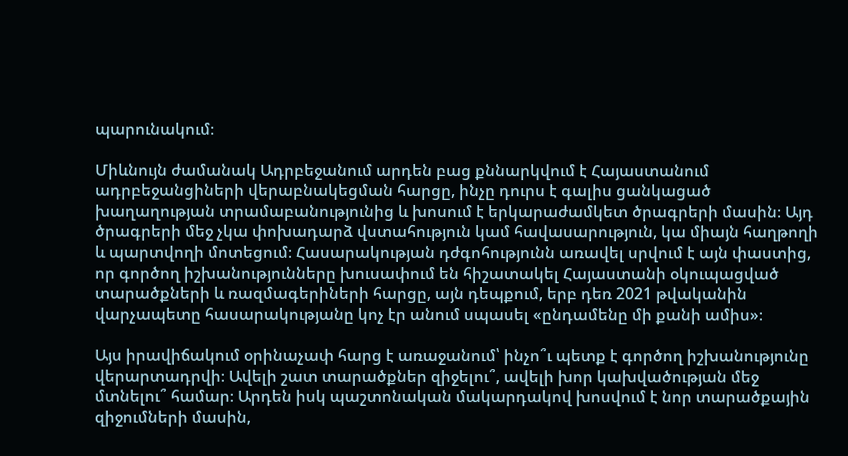պարունակում։

Միևնույն ժամանակ Ադրբեջանում արդեն բաց քննարկվում է Հայաստանում ադրբեջանցիների վերաբնակեցման հարցը, ինչը դուրս է գալիս ցանկացած խաղաղության տրամաբանությունից և խոսում է երկարաժամկետ ծրագրերի մասին։ Այդ ծրագրերի մեջ չկա փոխադարձ վստահություն կամ հավասարություն, կա միայն հաղթողի և պարտվողի մոտեցում։ Հասարակության դժգոհությունն առավել սրվում է այն փաստից, որ գործող իշխանությունները խուսափում են հիշատակել Հայաստանի օկուպացված տարածքների և ռազմագերիների հարցը, այն դեպքում, երբ դեռ 2021 թվականին վարչապետը հասարակությանը կոչ էր անում սպասել «ընդամենը մի քանի ամիս»։

Այս իրավիճակում օրինաչափ հարց է առաջանում՝ ինչո՞ւ պետք է գործող իշխանությունը վերարտադրվի։ Ավելի շատ տարածքներ զիջելու՞, ավելի խոր կախվածության մեջ մտնելու՞ համար։ Արդեն իսկ պաշտոնական մակարդակով խոսվում է նոր տարածքային զիջումների մասին,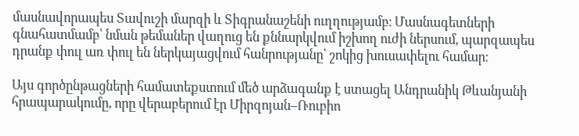մասնավորապես Տավուշի մարզի և Տիգրանաշենի ուղղությամբ։ Մասնագետների գնահատմամբ՝ նման թեմաներ վաղուց են քննարկվում իշխող ուժի ներսում, պարզապես դրանք փուլ առ փուլ են ներկայացվում հանրությանը՝ շոկից խուսափելու համար։

Այս գործընթացների համատեքստում մեծ արձագանք է ստացել Անդրանիկ Թևանյանի հրապարակումը, որը վերաբերում էր Միրզոյան–Ռուբիո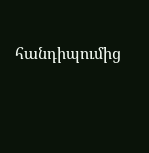հանդիպումից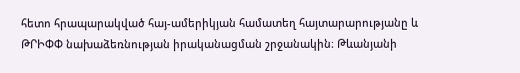հետո հրապարակված հայ-ամերիկյան համատեղ հայտարարությանը և ԹՐԻՓՓ նախաձեռնության իրականացման շրջանակին։ Թևանյանի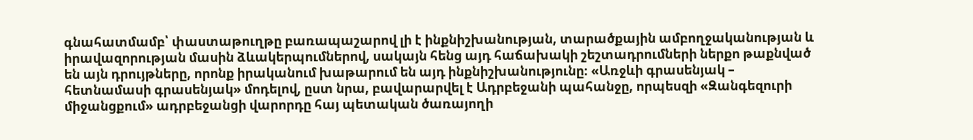գնահատմամբ՝ փաստաթուղթը բառապաշարով լի է ինքնիշխանության, տարածքային ամբողջականության և իրավազորության մասին ձևակերպումներով, սակայն հենց այդ հաճախակի շեշտադրումների ներքո թաքնված են այն դրույթները, որոնք իրականում խաթարում են այդ ինքնիշխանությունը։ «Առջևի գրասենյակ – հետնամասի գրասենյակ» մոդելով, ըստ նրա, բավարարվել է Ադրբեջանի պահանջը, որպեսզի «Զանգեզուրի միջանցքում» ադրբեջանցի վարորդը հայ պետական ծառայողի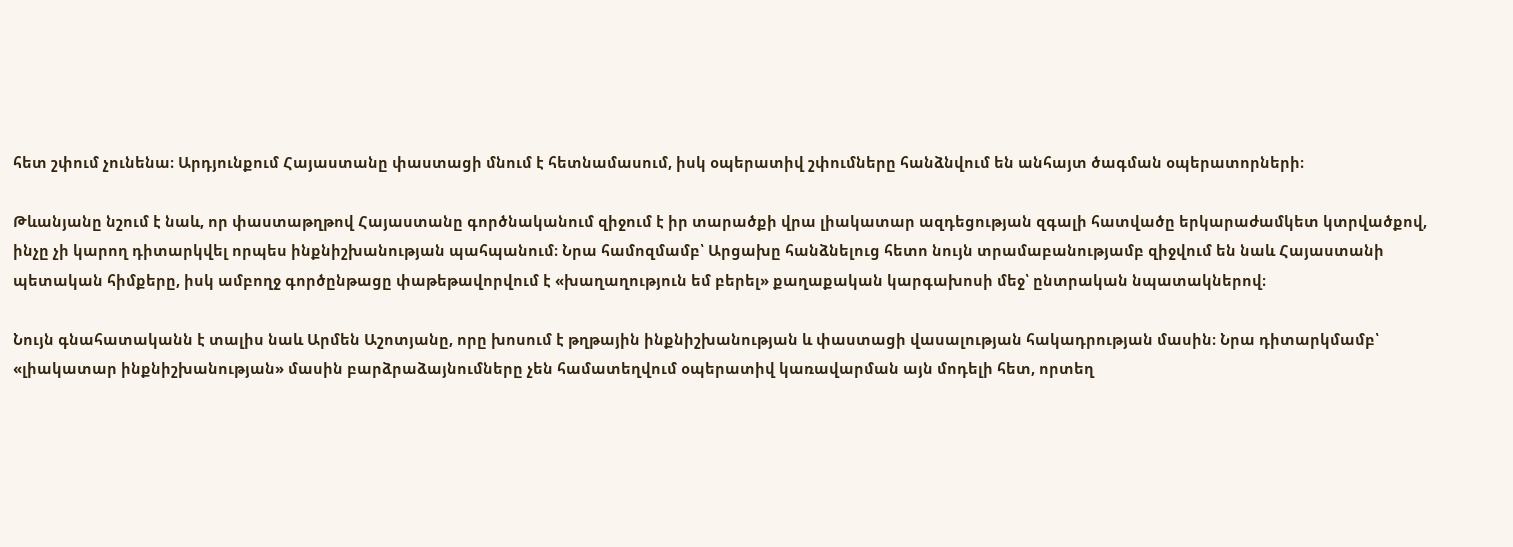հետ շփում չունենա։ Արդյունքում Հայաստանը փաստացի մնում է հետնամասում, իսկ օպերատիվ շփումները հանձնվում են անհայտ ծագման օպերատորների։

Թևանյանը նշում է նաև, որ փաստաթղթով Հայաստանը գործնականում զիջում է իր տարածքի վրա լիակատար ազդեցության զգալի հատվածը երկարաժամկետ կտրվածքով, ինչը չի կարող դիտարկվել որպես ինքնիշխանության պահպանում։ Նրա համոզմամբ՝ Արցախը հանձնելուց հետո նույն տրամաբանությամբ զիջվում են նաև Հայաստանի պետական հիմքերը, իսկ ամբողջ գործընթացը փաթեթավորվում է «խաղաղություն եմ բերել» քաղաքական կարգախոսի մեջ՝ ընտրական նպատակներով։

Նույն գնահատականն է տալիս նաև Արմեն Աշոտյանը, որը խոսում է թղթային ինքնիշխանության և փաստացի վասալության հակադրության մասին։ Նրա դիտարկմամբ՝ «լիակատար ինքնիշխանության» մասին բարձրաձայնումները չեն համատեղվում օպերատիվ կառավարման այն մոդելի հետ, որտեղ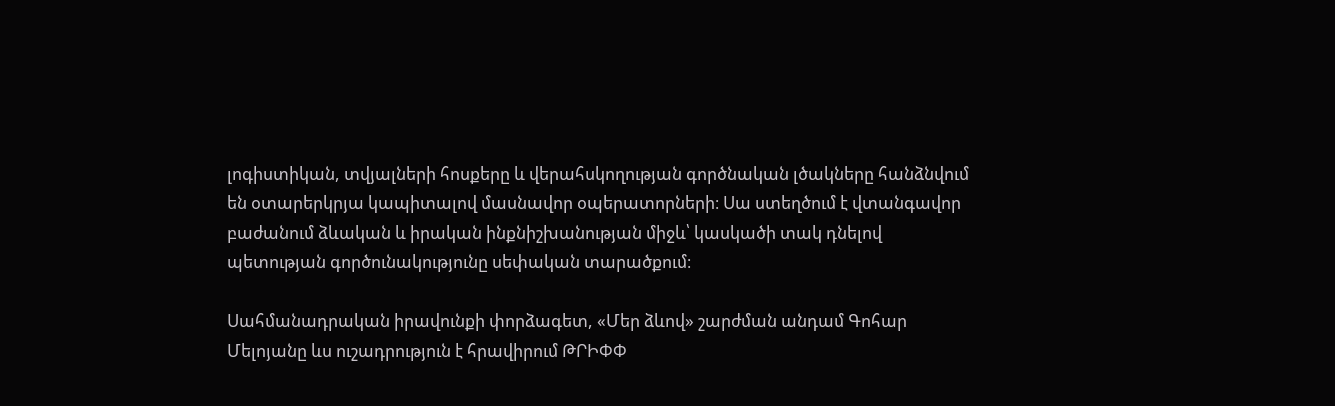լոգիստիկան, տվյալների հոսքերը և վերահսկողության գործնական լծակները հանձնվում են օտարերկրյա կապիտալով մասնավոր օպերատորների։ Սա ստեղծում է վտանգավոր բաժանում ձևական և իրական ինքնիշխանության միջև՝ կասկածի տակ դնելով պետության գործունակությունը սեփական տարածքում։

Սահմանադրական իրավունքի փորձագետ, «Մեր ձևով» շարժման անդամ Գոհար Մելոյանը ևս ուշադրություն է հրավիրում ԹՐԻՓՓ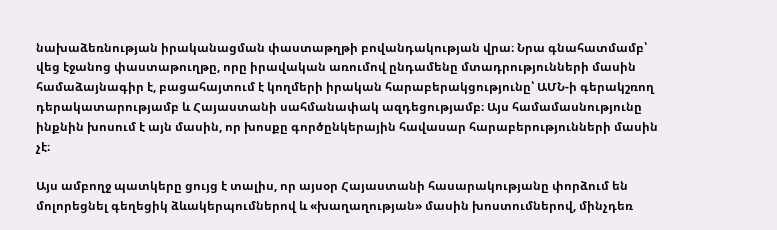նախաձեռնության իրականացման փաստաթղթի բովանդակության վրա։ Նրա գնահատմամբ՝ վեց էջանոց փաստաթուղթը, որը իրավական առումով ընդամենը մտադրությունների մասին համաձայնագիր է, բացահայտում է կողմերի իրական հարաբերակցությունը՝ ԱՄՆ-ի գերակշռող դերակատարությամբ և Հայաստանի սահմանափակ ազդեցությամբ։ Այս համամասնությունը ինքնին խոսում է այն մասին, որ խոսքը գործընկերային հավասար հարաբերությունների մասին չէ։

Այս ամբողջ պատկերը ցույց է տալիս, որ այսօր Հայաստանի հասարակությանը փորձում են մոլորեցնել գեղեցիկ ձևակերպումներով և «խաղաղության» մասին խոստումներով, մինչդեռ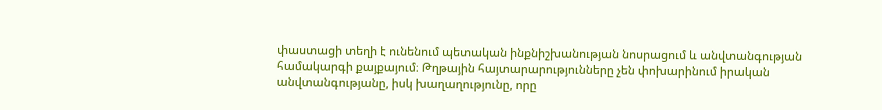փաստացի տեղի է ունենում պետական ինքնիշխանության նոսրացում և անվտանգության համակարգի քայքայում։ Թղթային հայտարարությունները չեն փոխարինում իրական անվտանգությանը, իսկ խաղաղությունը, որը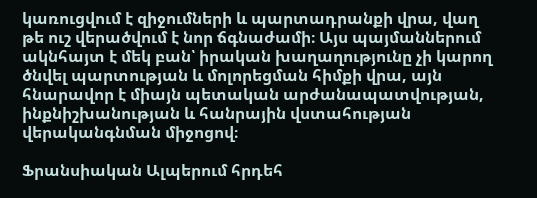կառուցվում է զիջումների և պարտադրանքի վրա, վաղ թե ուշ վերածվում է նոր ճգնաժամի։ Այս պայմաններում ակնհայտ է մեկ բան՝ իրական խաղաղությունը չի կարող ծնվել պարտության և մոլորեցման հիմքի վրա, այն հնարավոր է միայն պետական արժանապատվության, ինքնիշխանության և հանրային վստահության վերականգնման միջոցով։

Ֆրանսիական Ալպերում հրդեհ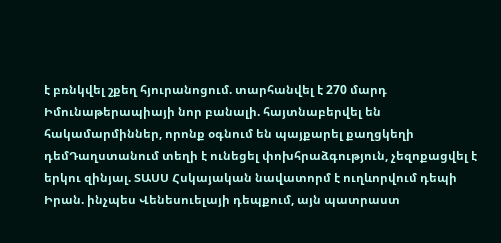է բռնկվել շքեղ հյուրանոցում. տարհանվել է 270 մարդ Իմունաթերապիայի նոր բանալի. հայտնաբերվել են հակամարմիններ, որոնք օգնում են պայքարել քաղցկեղի դեմԴաղստանում տեղի է ունեցել փոխհրաձգություն, չեզոքացվել է երկու զինյալ. ՏԱՍՍ Հսկայական նավատորմ է ուղևորվում դեպի Իրան. ինչպես Վենեսուելայի դեպքում, այն պատրաստ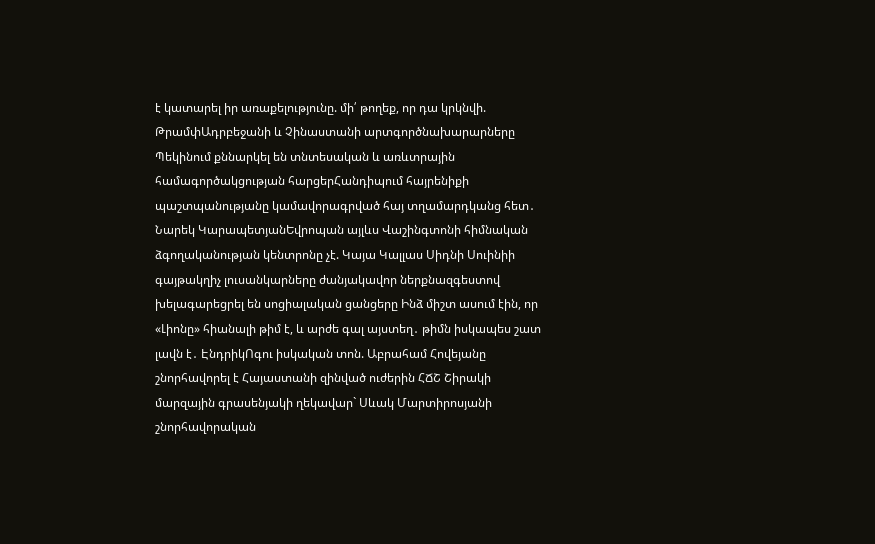է կատարել իր առաքելությունը. մի՛ թողեք, որ դա կրկնվի. ԹրամփԱդրբեջանի և Չինաստանի արտգործնախարարները Պեկինում քննարկել են տնտեսական և առևտրային համագործակցության հարցերՀանդիպում հայրենիքի պաշտպանությանը կամավորագրված հայ տղամարդկանց հետ․ Նարեկ ԿարապետյանԵվրոպան այլևս Վաշինգտոնի հիմնական ձգողականության կենտրոնը չէ. Կայա Կալլաս Սիդնի Սուինիի գայթակղիչ լուսանկարները ժանյակավոր ներքնազգեստով խելագարեցրել են սոցիալական ցանցերը Ինձ միշտ ասում էին, որ «Լիոնը» հիանալի թիմ է, և արժե գալ այստեղ․ թիմն իսկապես շատ լավն է․ ԷնդրիկՈգու իսկական տոն. Աբրահամ Հովեյանը շնորհավորել է Հայաստանի զինված ուժերին ՀՃՇ Շիրակի մարզային գրասենյակի ղեկավար` Սևակ Մարտիրոսյանի շնորհավորական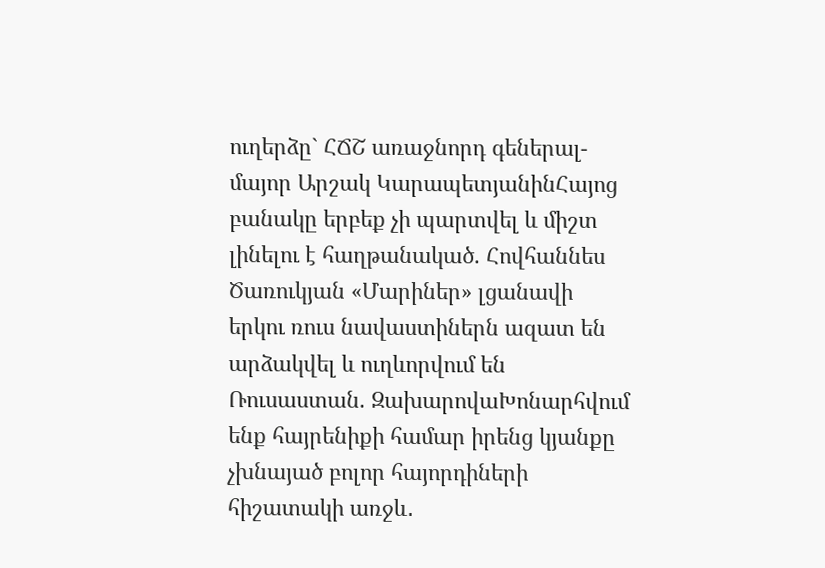ուղերձը` ՀՃՇ առաջնորդ գեներալ-մայոր Արշակ ԿարապետյանինՀայոց բանակը երբեք չի պարտվել և միշտ լինելու է հաղթանակած. Հովհաննես Ծառուկյան «Մարիներ» լցանավի երկու ռուս նավաստիներն ազատ են արձակվել և ուղևորվում են Ռուսաստան. ԶախարովաԽոնարհվում ենք հայրենիքի համար իրենց կյանքը չխնայած բոլոր հայորդիների հիշատակի առջև․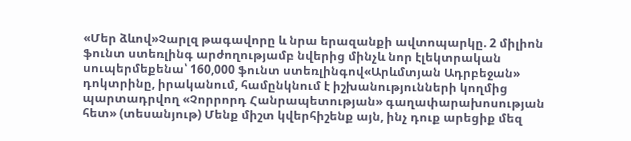«Մեր ձևով»Չարլզ թագավորը և նրա երազանքի ավտոպարկը. 2 միլիոն ֆունտ ստեռլինգ արժողությամբ նվերից մինչև նոր էլեկտրական սուպերմեքենա՝ 160,000 ֆունտ ստեռլինգով«Արևմտյան Ադրբեջան» դոկտրինը, իրականում, համընկնում է իշխանությունների կողմից պարտադրվող «Չորրորդ Հանրապետության» գաղափարախոսության հետ» (տեսանյութ) Մենք միշտ կվերհիշենք այն, ինչ դուք արեցիք մեզ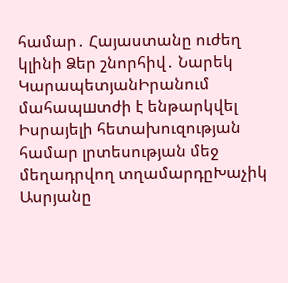համար․ Հայաստանը ուժեղ կլինի Ձեր շնորհիվ․ Նարեկ ԿարապետյանԻրանում մահապшտժի է ենթարկվել Իսրայելի հետախուզության համար լրտեսության մեջ մեղադրվող տղամարդըԽաչիկ Ասրյանը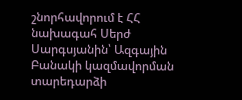շնորհավորում է ՀՀ նախագահ Սերժ Սարգսյանին՝ Ազգային Բանակի կազմավորման տարեդարձի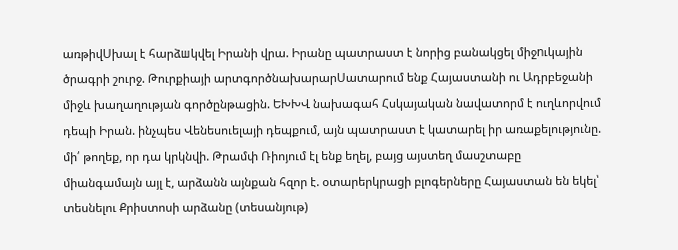առթիվՍխալ է հարձшկվել Իրանի վրա. Իրանը պատրաստ է նորից բանակցել միջnւկային ծրագրի շուրջ. Թուրքիայի արտգործնախարարՍատարում ենք Հայաստանի ու Ադրբեջանի միջև խաղաղության գործընթացին. ԵԽԽՎ նախագահ Հսկայական նավատորմ է ուղևորվում դեպի Իրան. ինչպես Վենեսուելայի դեպքում, այն պատրաստ է կատարել իր առաքելությունը. մի՛ թողեք, որ դա կրկնվի. Թրամփ Ռիոյում էլ ենք եղել, բայց այստեղ մասշտաբը միանգամայն այլ է, արձանն այնքան հզոր է. օտարերկրացի բլոգերները Հայաստան են եկել՝ տեսնելու Քրիստոսի արձանը (տեսանյութ)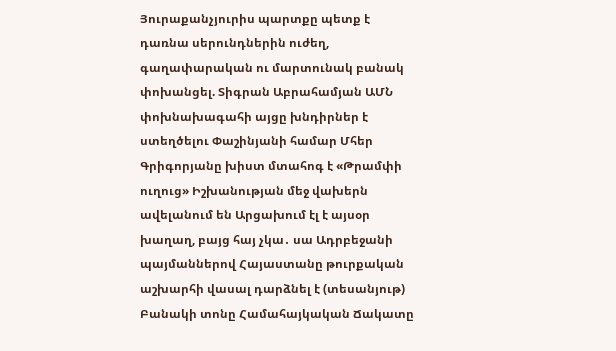Յուրաքանչյուրիս պարտքը պետք է դառնա սերունդներին ուժեղ, գաղափարական ու մարտունակ բանակ փոխանցել. Տիգրան Աբրահամյան ԱՄՆ փոխնախագահի այցը խնդիրներ է ստեղծելու Փաշինյանի համար Մհեր Գրիգորյանը խիստ մտահոգ է «Թրամփի ուղուց» Իշխանության մեջ վախերն ավելանում են Արցախում էլ է այսօր խաղաղ, բայց հայ չկա․ սա Ադրբեջանի պայմաններով Հայաստանը թուրքական աշխարհի վասալ դարձնել է (տեսանյութ) Բանակի տոնը Համահայկական Ճակատը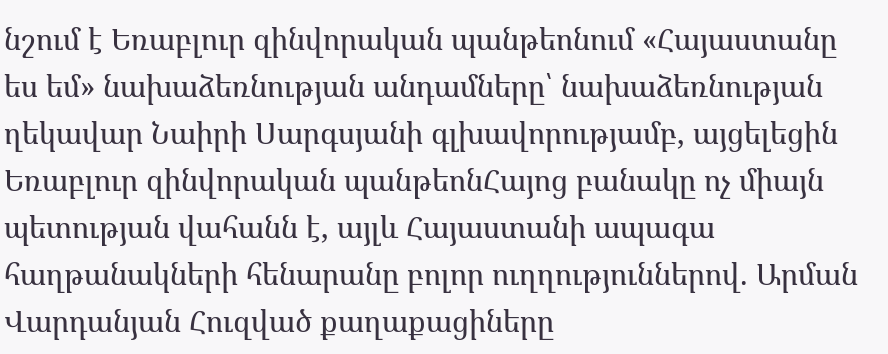նշում է Եռաբլուր զինվորական պանթեոնում «Հայաստանը ես եմ» նախաձեռնության անդամները՝ նախաձեռնության ղեկավար Նաիրի Սարգսյանի գլխավորությամբ, այցելեցին Եռաբլուր զինվորական պանթեոնՀայոց բանակը ոչ միայն պետության վահանն է, այլև Հայաստանի ապագա հաղթանակների հենարանը բոլոր ուղղություններով. Արման Վարդանյան Հուզված քաղաքացիները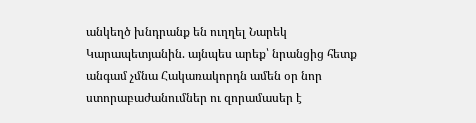անկեղծ խնդրանք են ուղղել Նարեկ Կարապետյանին. այնպես արեք՝ նրանցից հետք անգամ չմնա Հակառակորդն ամեն օր նոր ստորաբաժանումներ ու զորամասեր է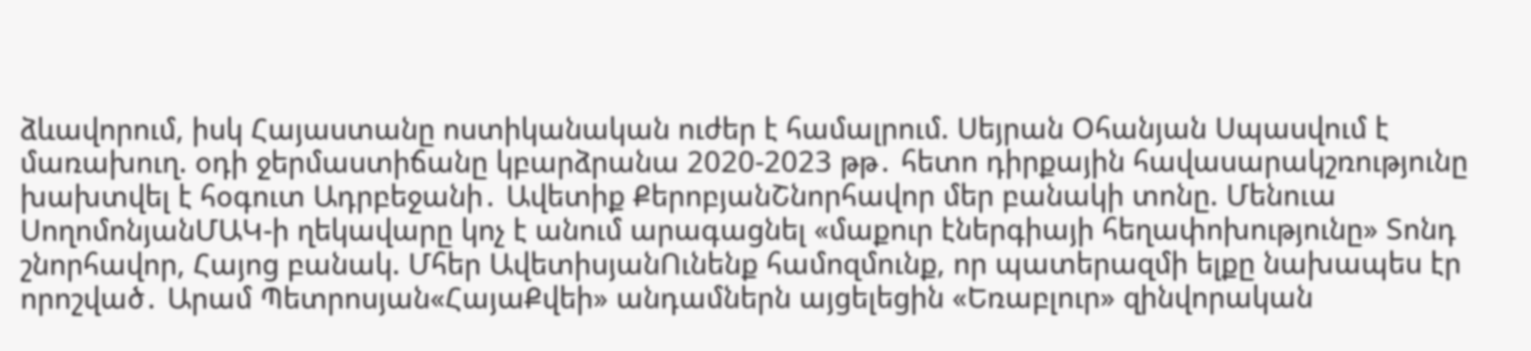ձևավորում, իսկ Հայաստանը ոստիկանական ուժեր է համալրում. Սեյրան Օհանյան Սպասվում է մառախուղ. օդի ջերմաստիճանը կբարձրանա 2020-2023 թթ․ հետո դիրքային հավասարակշռությունը խախտվել է հօգուտ Ադրբեջանի․ Ավետիք ՔերոբյանՇնորհավոր մեր բանակի տոնը. Մենուա ՍողոմոնյանՄԱԿ-ի ղեկավարը կոչ է անում արագացնել «մաքուր էներգիայի հեղափոխությունը» Տոնդ շնորհավոր, Հայոց բանակ. Մհեր ԱվետիսյանՈւնենք համոզմունք, որ պատերազմի ելքը նախապես էր որոշված․ Արամ Պետրոսյան«ՀայաՔվեի» անդամներն այցելեցին «Եռաբլուր» զինվորական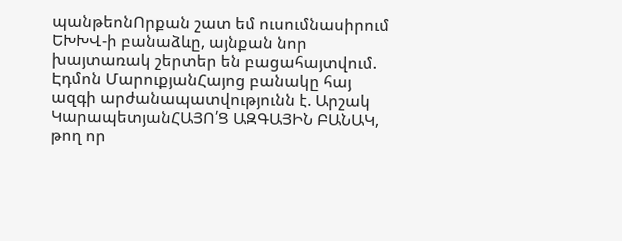պանթեոնՈրքան շատ եմ ուսումնասիրում ԵԽԽՎ-ի բանաձևը, այնքան նոր խայտառակ շերտեր են բացահայտվում. Էդմոն ՄարուքյանՀայոց բանակը հայ ազգի արժանապատվությունն է. Արշակ ԿարապետյանՀԱՅՈ՛Ց ԱԶԳԱՅԻՆ ԲԱՆԱԿ, թող որ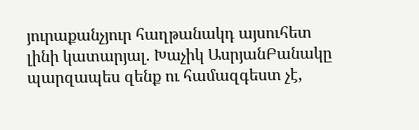յուրաքանչյուր հաղթանակդ այսուհետ լինի կատարյալ. Խաչիկ ԱսրյանԲանակը պարզապես զենք ու համազգեստ չէ,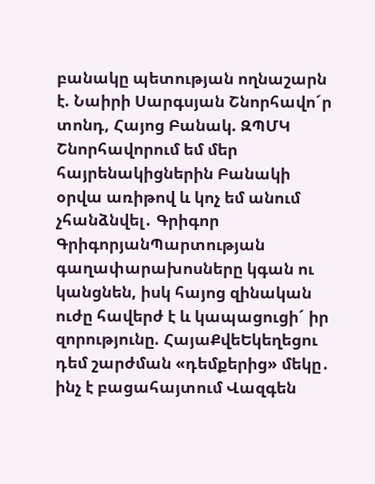բանակը պետության ողնաշարն է. Նաիրի Սարգսյան Շնորհավո´ր տոնդ, Հայոց Բանակ. ԶՊՄԿ Շնորհավորում եմ մեր հայրենակիցներին Բանակի օրվա առիթով և կոչ եմ անում չհանձնվել․ Գրիգոր ԳրիգորյանՊարտության գաղափարախոսները կգան ու կանցնեն, իսկ հայոց զինական ուժը հավերժ է և կապացուցի´ իր զորությունը. ՀայաՔվեԵկեղեցու դեմ շարժման «դեմքերից» մեկը․ ինչ է բացահայտում Վազգեն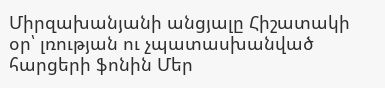Միրզախանյանի անցյալը Հիշատակի օր՝ լռության ու չպատասխանված հարցերի ֆոնին Մեր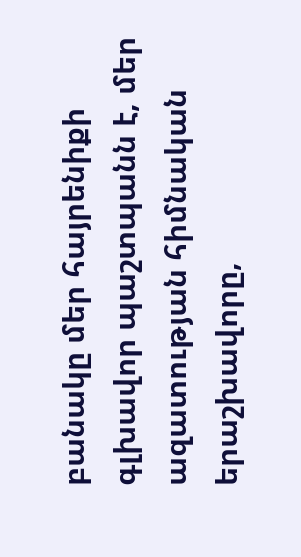բանակը մեր հայրենիքի գլխավոր պաշտպանն է, մեր ազատության հիմնական երաշխավորը,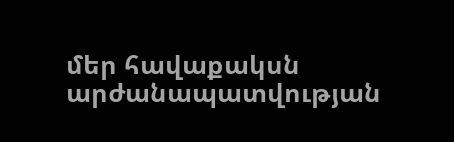մեր հավաքակսն արժանապատվության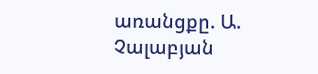առանցքը. Ա. Չալաբյան